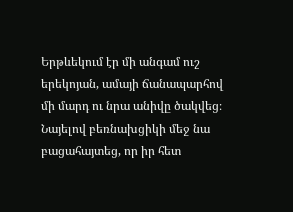Երթևեկում էր մի անգամ ուշ երեկոյան, ամայի ճանապարհով մի մարդ ու նրա անիվը ծակվեց։ Նայելով բեռնախցիկի մեջ նա բացահայտեց, որ իր հետ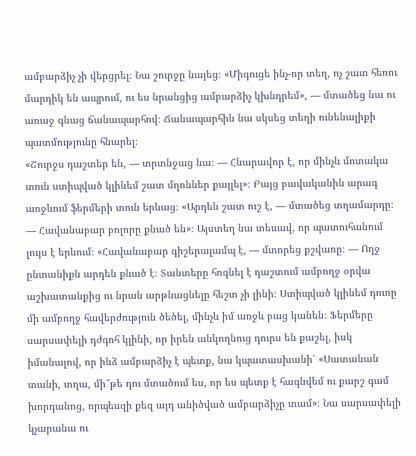ամբարձիչ չի վերցրել։ Նա շուրջը նայեց։ «Միգուցե ինչ-որ տեղ, ոչ շատ հեռու մարդիկ են ապրում, ու ես նրանցից ամբարձիչ կխնդրեմ», — մտածեց նա ու առաջ գնաց ճանապարհով։ Ճանապարհին նա սկսեց տեղի ունենալիքի պատմությունը հնարել։
«Շուրջս դաշտեր են, — տրտնջաց նա։ — Հնարավոր է, որ մինչև մոտակա տուն ստիպված կլինեմ շատ մղոններ քայլել»։ Բայց բավականին արագ առջևում ֆերմերի տուն երևաց։ «Արդեն շատ ուշ է, — մտածեց տղամարդը։ — Հավանաբար բոլորը քնած են»։ Այստեղ նա տեսավ, որ պատուհանում լույս է երևում։ «Հավանաբար գիշերալամպ է, — մտորեց քշվառը։ — Ողջ ընտանիքն արդեն քնած է։ Տանտերը հոգնել է դաշտում ամբողջ օրվա աշխատանքից ու նրան արթնացնելը հեշտ չի լինի։ Ստիպված կլինեմ դուռը մի ամբողջ հավերժություն ծեծել, մինչև իմ առջև բաց կանեն։ Ֆերմերը սարսափելի դժգոհ կլինի, որ իրեն անկողնուց դուրս են քաշել, իսկ իմանալով, որ ինձ ամբարձիչ է պետք, նա կպատասխանի՝ «Սատանան տանի, տղա, մի՞թե դու մտածում ես, որ ես պետք է հագնվեմ ու քարշ գամ խորդանոց, որպեսզի քեզ այդ անիծված ամբարձիչը տամ»։ Նա սարսափելի կչարանա ու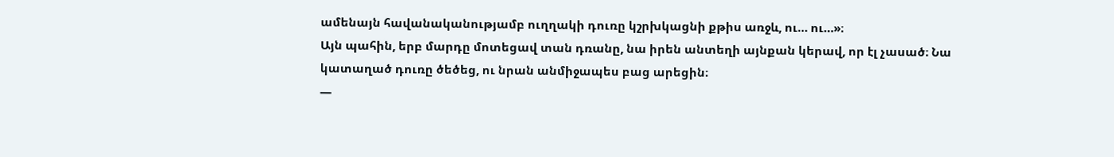ամենայն հավանականությամբ ուղղակի դուռը կշրխկացնի քթիս առջև, ու… ու…»։
Այն պահին, երբ մարդը մոտեցավ տան դռանը, նա իրեն անտեղի այնքան կերավ, որ էլ չասած։ Նա կատաղած դուռը ծեծեց, ու նրան անմիջապես բաց արեցին։
—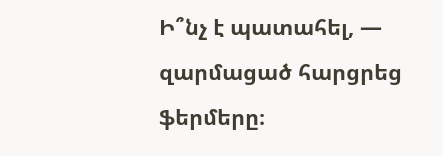Ի՞նչ է պատահել, — զարմացած հարցրեց ֆերմերը։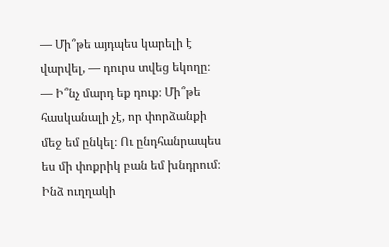— Մի՞թե այդպես կարելի է վարվել, — դուրս տվեց եկողը։ — Ի՞նչ մարդ եք դուք։ Մի՞թե հասկանալի չէ, որ փորձանքի մեջ եմ ընկել։ Ու ընդհանրապես ես մի փոքրիկ բան եմ խնդրում։ Ինձ ուղղակի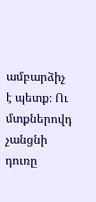ամբարձիչ է պետք։ Ու մտքներովդ չանցնի դուռը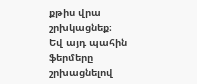քթիս վրա շրխկացնեք։
Եվ այդ պահին ֆերմերը շրխացնելով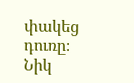փակեց դուռը։
Նիկ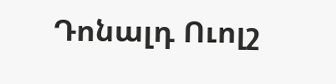Դոնալդ Ուոլշ